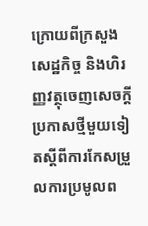ក្រោយពីក្រសួងសេដ្ឋកិច្ច និងហិរញ្ញវត្ថុចេញសេចក្ដីប្រកាសថ្មីមួយទៀតស្ដីពីការកែសម្រួលការប្រមូលព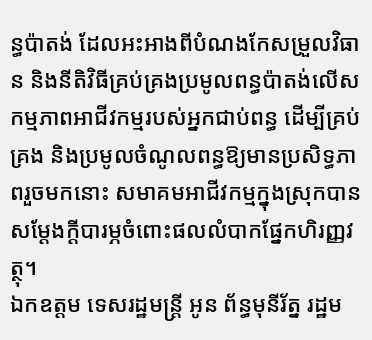ន្ធប៉ាតង់ ដែលអះអាងពីបំណងកែសម្រួលវិធាន និងនីតិវិធីគ្រប់គ្រងប្រមូលពន្ធប៉ាតង់លើសកម្មភាពអាជីវកម្មរបស់អ្នកជាប់ពន្ធ ដើម្បីគ្រប់គ្រង និងប្រមូលចំណូលពន្ធឱ្យមានប្រសិទ្ធភាពរួចមកនោះ សមាគមអាជីវកម្មក្នុងស្រុកបានសម្ដែងក្តីបារម្ភចំពោះផលលំបាកផ្នែកហិរញ្ញវត្ថុ។
ឯកឧត្តម ទេសរដ្ឋមន្ត្រី អូន ព័ន្ធមុនីរ័ត្ន រដ្ឋម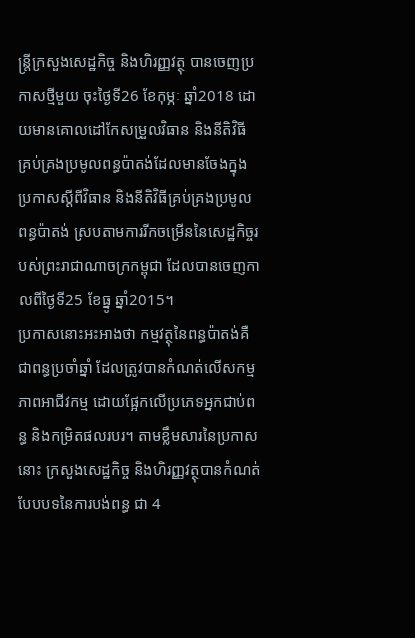ន្ត្រីក្រសួងសេដ្ឋកិច្ច និងហិរញ្ញវត្ថុ បានចេញប្រកាសថ្មីមួយ ចុះថ្ងៃទី26 ខែកុម្ភៈ ឆ្នាំ2018 ដោយមានគោលដៅកែសម្រួលវិធាន និងនីតិវិធី គ្រប់គ្រងប្រមូលពន្ធប៉ាតង់ដែលមានចែងក្នុងប្រកាសស្តីពីវិធាន និងនីតិវិធីគ្រប់គ្រងប្រមូលពន្ធប៉ាតង់ ស្របតាមការរីកចម្រើននៃសេដ្ឋកិច្ចរបស់ព្រះរាជាណាចក្រកម្ពុជា ដែលបានចេញកាលពីថ្ងៃទី25 ខែធ្នូ ឆ្នាំ2015។
ប្រកាសនោះអះអាងថា កម្មវត្ថុនៃពន្ធប៉ាតង់គឺជាពន្ធប្រចាំឆ្នាំ ដែលត្រូវបានកំណត់លើសកម្មភាពអាជីវកម្ម ដោយផ្អែកលើប្រភេទអ្នកជាប់ពន្ធ និងកម្រិតផលរបរ។ តាមខ្លឹមសារនៃប្រកាសនោះ ក្រសួងសេដ្ឋកិច្ច និងហិរញ្ញវត្ថុបានកំណត់បែបបទនៃការបង់ពន្ធ ជា 4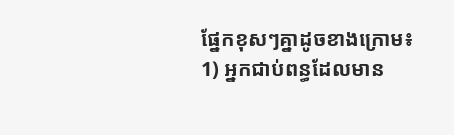ផ្នែកខុសៗគ្នាដូចខាងក្រោម៖
1) អ្នកជាប់ពន្ធដែលមាន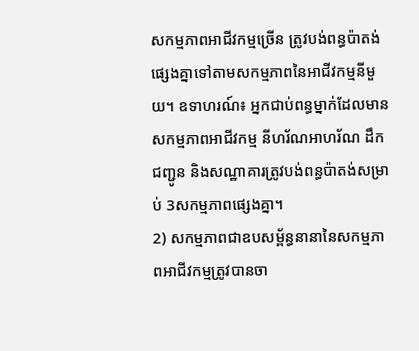សកម្មភាពអាជីវកម្មច្រើន ត្រូវបង់ពន្ធប៉ាតង់ផ្សេងគ្នាទៅតាមសកម្មភាពនៃអាជីវកម្មនីមួយ។ ឧទាហរណ៍៖ អ្នកជាប់ពន្ធម្នាក់ដែលមានសកម្មភាពអាជីវកម្ម នីហរ័ណអាហរ័ណ ដឹកជញ្ជូន និងសណ្ឋាគារត្រូវបង់ពន្ធប៉ាតង់សម្រាប់ 3សកម្មភាពផ្សេងគ្នា។
2) សកម្មភាពជាឧបសម្ព័ន្ធនានានៃសកម្មភាពអាជីវកម្មត្រូវបានចា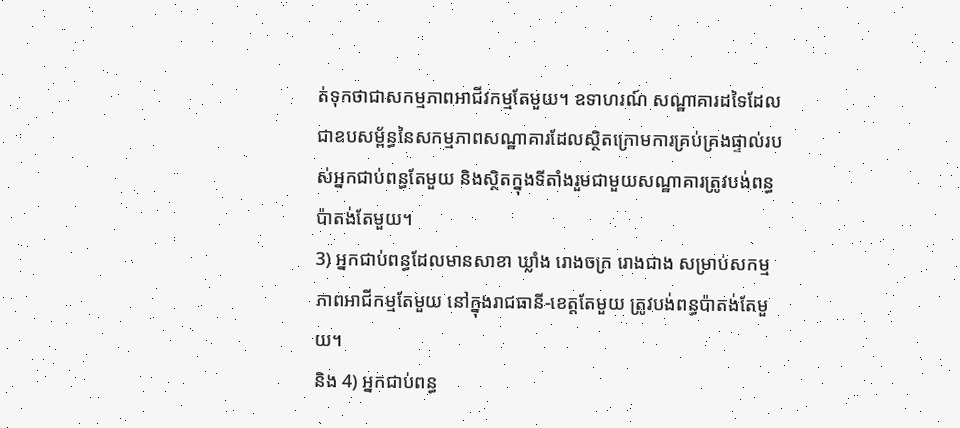ត់ទុកថាជាសកម្មភាពអាជីវកម្មតែមួយ។ ឧទាហរណ៍ សណ្ឋាគារដទៃដែលជាឧបសម្ព័ន្ធនៃសកម្មភាពសណ្ឋាគារដែលស្ថិតក្រោមការគ្រប់គ្រងផ្ទាល់របស់អ្នកជាប់ពន្ធតែមួយ និងស្ថិតក្នុងទីតាំងរួមជាមួយសណ្ឋាគារត្រូវបង់ពន្ធប៉ាតង់តែមួយ។
3) អ្នកជាប់ពន្ធដែលមានសាខា ឃ្លាំង រោងចក្រ រោងជាង សម្រាប់សកម្មភាពអាជីកម្មតែមួយ នៅក្នុងរាជធានី-ខេត្តតែមួយ ត្រូវបង់ពន្ធប៉ាតង់តែមួយ។
និង 4) អ្នកជាប់ពន្ធ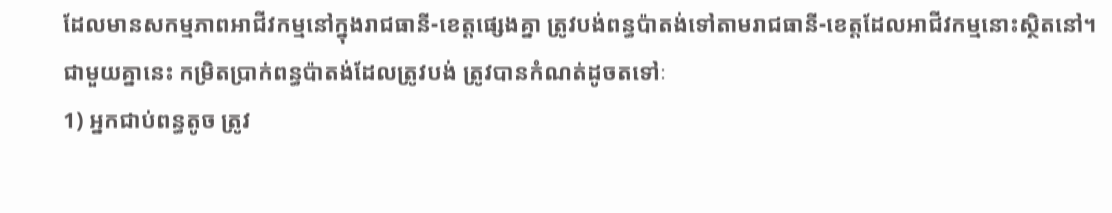ដែលមានសកម្មភាពអាជីវកម្មនៅក្នុងរាជធានី-ខេត្តផ្សេងគ្នា ត្រូវបង់ពន្ធប៉ាតង់ទៅតាមរាជធានី-ខេត្តដែលអាជីវកម្មនោះស្ថិតនៅ។
ជាមួយគ្នានេះ កម្រិតប្រាក់ពន្ធប៉ាតង់ដែលត្រូវបង់ ត្រូវបានកំណត់ដូចតទៅៈ
1) អ្នកជាប់ពន្ធតូច ត្រូវ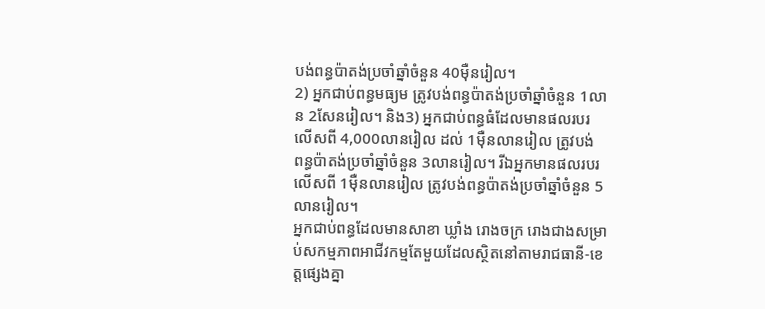បង់ពន្ធប៉ាតង់ប្រចាំឆ្នាំចំនួន 40ម៉ឺនរៀល។
2) អ្នកជាប់ពន្ធមធ្យម ត្រូវបង់ពន្ធប៉ាតង់ប្រចាំឆ្នាំចំនួន 1លាន 2សែនរៀល។ និង3) អ្នកជាប់ពន្ធធំដែលមានផលរបរ លើសពី 4,000លានរៀល ដល់ 1ម៉ឺនលានរៀល ត្រូវបង់
ពន្ធប៉ាតង់ប្រចាំឆ្នាំចំនួន 3លានរៀល។ រីឯអ្នកមានផលរបរលើសពី 1ម៉ឺនលានរៀល ត្រូវបង់ពន្ធប៉ាតង់ប្រចាំឆ្នាំចំនួន 5លានរៀល។
អ្នកជាប់ពន្ធដែលមានសាខា ឃ្លាំង រោងចក្រ រោងជាងសម្រាប់សកម្មភាពអាជីវកម្មតែមួយដែលស្ថិតនៅតាមរាជធានី-ខេត្តផ្សេងគ្នា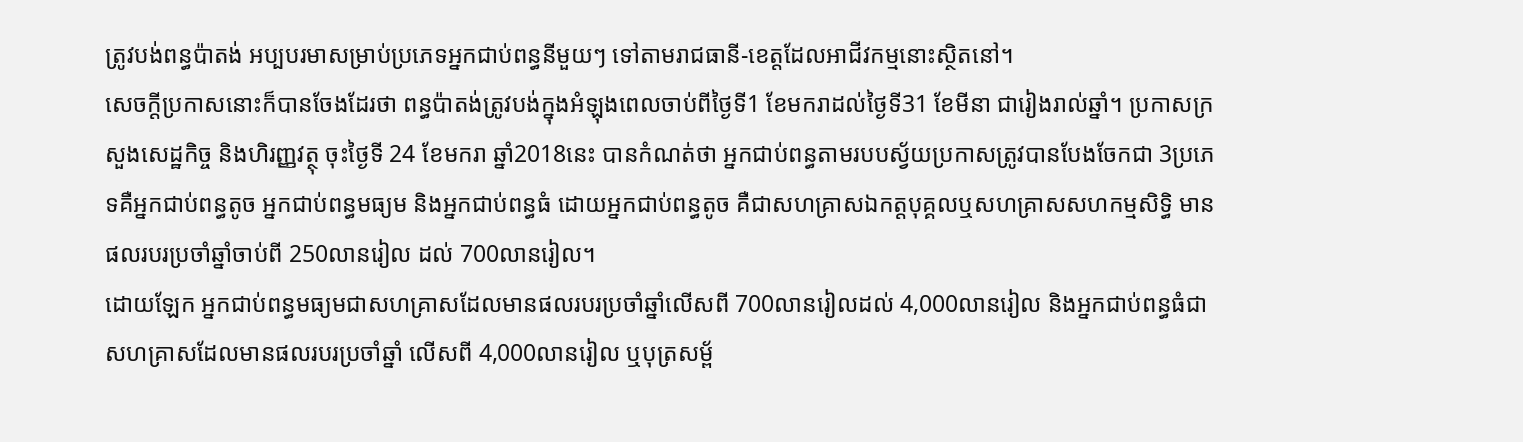ត្រូវបង់ពន្ធប៉ាតង់ អប្បបរមាសម្រាប់ប្រភេទអ្នកជាប់ពន្ធនីមួយៗ ទៅតាមរាជធានី-ខេត្តដែលអាជីវកម្មនោះស្ថិតនៅ។
សេចក្ដីប្រកាសនោះក៏បានចែងដែរថា ពន្ធប៉ាតង់ត្រូវបង់ក្នុងអំឡុងពេលចាប់ពីថ្ងៃទី1 ខែមករាដល់ថ្ងៃទី31 ខែមីនា ជារៀងរាល់ឆ្នាំ។ ប្រកាសក្រសួងសេដ្ឋកិច្ច និងហិរញ្ញវត្ថុ ចុះថ្ងៃទី 24 ខែមករា ឆ្នាំ2018នេះ បានកំណត់ថា អ្នកជាប់ពន្ធតាមរបបស្វ័យប្រកាសត្រូវបានបែងចែកជា 3ប្រភេទគឺអ្នកជាប់ពន្ធតូច អ្នកជាប់ពន្ធមធ្យម និងអ្នកជាប់ពន្ធធំ ដោយអ្នកជាប់ពន្ធតូច គឺជាសហគ្រាសឯកត្តបុគ្គលឬសហគ្រាសសហកម្មសិទ្ធិ មានផលរបរប្រចាំឆ្នាំចាប់ពី 250លានរៀល ដល់ 700លានរៀល។
ដោយឡែក អ្នកជាប់ពន្ធមធ្យមជាសហគ្រាសដែលមានផលរបរប្រចាំឆ្នាំលើសពី 700លានរៀលដល់ 4,000លានរៀល និងអ្នកជាប់ពន្ធធំជាសហគ្រាសដែលមានផលរបរប្រចាំឆ្នាំ លើសពី 4,000លានរៀល ឬបុត្រសម្ព័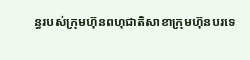ន្ធរបស់ក្រុមហ៊ុនពហុជាតិសាខាក្រុមហ៊ុនបរទេ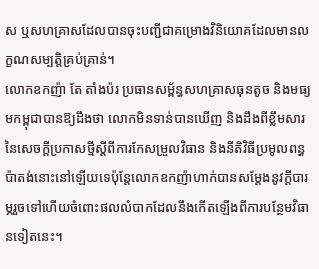ស ឬសហគ្រាសដែលបានចុះបញ្ជីជាគម្រោងវិនិយោគដែលមានលក្ខណសម្បត្តិគ្រប់គ្រាន់។
លោកឧកញ៉ា តែ តាំងប៉រ ប្រធានសម្ព័ន្ធសហគ្រាសធុនតូច និងមធ្យមកម្ពុជាបានឱ្យដឹងថា លោកមិនទាន់បានឃើញ និងដឹងពីខ្លឹមសារនៃសេចក្ដីប្រកាសថ្មីស្តីពីការកែសម្រួលវិធាន និងនីតិវិធីប្រមូលពន្ធប៉ាតង់នោះនៅឡើយទេប៉ុន្តែលោកឧកញ៉ាហាក់បានសម្តែងនូវក្តីបារម្ភរួចទៅហើយចំពោះផលលំបាកដែលនឹងកើតឡើងពីការបន្ថែមវិធានទៀតនេះ។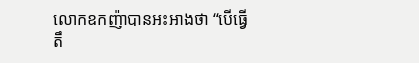លោកឧកញ៉ាបានអះអាងថា “បើធ្វើតឹ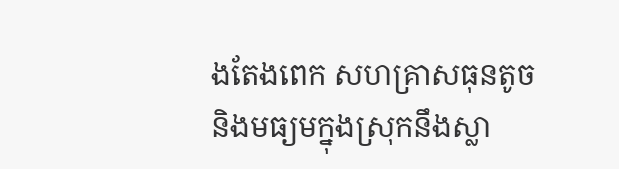ងតែងពេក សហគ្រាសធុនតូច និងមធ្យមក្នុងស្រុកនឹងស្លា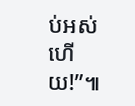ប់អស់ហើយ!”៕